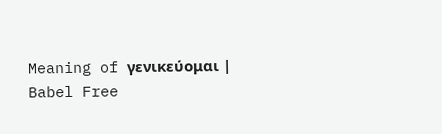Meaning of γενικεύομαι | Babel Free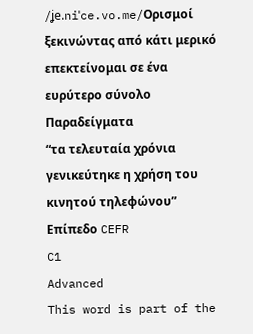/ʝe.niˈce.vo.me/Ορισμοί
ξεκινώντας από κάτι μερικό επεκτείνομαι σε ένα ευρύτερο σύνολο
Παραδείγματα
“τα τελευταία χρόνια γενικεύτηκε η χρήση του κινητού τηλεφώνου”
Επίπεδο CEFR
C1
Advanced
This word is part of the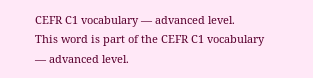CEFR C1 vocabulary — advanced level.
This word is part of the CEFR C1 vocabulary — advanced level.